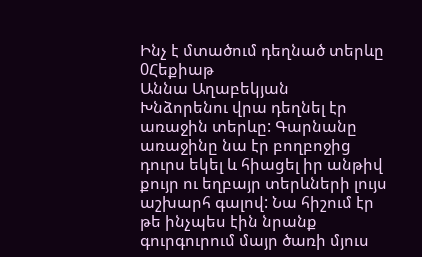Ինչ է մտածում դեղնած տերևը
0Հեքիաթ
Աննա Աղաբեկյան
Խնձորենու վրա դեղնել էր առաջին տերևը: Գարնանը առաջինը նա էր բողբոջից դուրս եկել և հիացել իր անթիվ քույր ու եղբայր տերևների լույս աշխարհ գալով: Նա հիշում էր թե ինչպես էին նրանք գուրգուրում մայր ծառի մյուս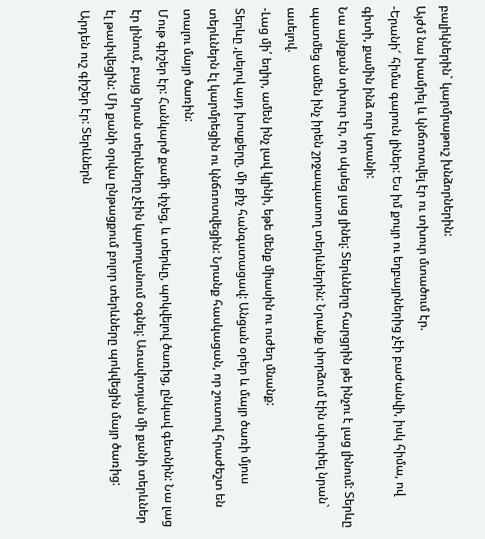բալիկներին` կարմրաթուշ խնձորներին:
Այժմ նա խամրել և կնճռոտվել էր ու տխուր մտածում էր.
-Երանի՜ հիմա գարուն լիներ: Ես իմ քույր ու եղբայրներից չէի բաժանվի, իսկ հիմա, ով գիտի, քամին ինձ ուր կտանի:
Նա այնքան տխուր էր, որ սկսեց լաց լինել: Տերևները հարցրին թե ինչու է լաց լինում: Տերևը պատմեց ամեն ինչ իրեն շրջապատող տերևներին: Նրանք փորձում էին սփոփել նրան` ասելով.
-Լաց մի՛ եղիր, ամեն ինչ լավ կլինի, եթե մենք միասին ու ուժեղ մնանք:
Տերևը ,լսելով այդ խոսքերը, մի քիչ հանգստացավ: Անցան օրեր և մայր ծառի մյուս տերևներն էլ կարմրեցին ու կնճռոտվեցին: Նրանք հասկացան, որ շուտով հրաժեշտ են տալու մայր ծառին:
Մութ գիշեր էր: Հանկարծ քամի փչեց, և տերևը, պոկվելով ծառից, ընկավ գետնին: Նա լաց էր լինում, բայց նրան տերևները չէին կարողանում օգնել: Առավոտյան մի քանի տերևներ էլ թափվեցին: Մի քանի օրվա ընթացքում բոլոր տերևները պոկվեցին մայր ծառից:
Արդեն ուշ գիշեր էր: Տերևներն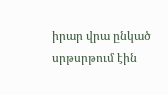իրար վրա ընկած սրթսրթում էին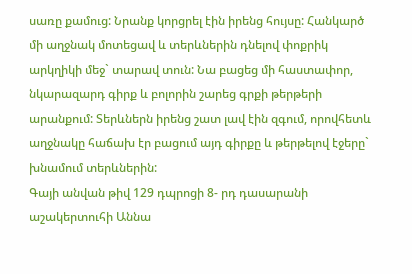սառը քամուց: Նրանք կորցրել էին իրենց հույսը: Հանկարծ մի աղջնակ մոտեցավ և տերևներին դնելով փոքրիկ արկղիկի մեջ` տարավ տուն: Նա բացեց մի հաստափոր, նկարազարդ գիրք և բոլորին շարեց գրքի թերթերի արանքում: Տերևներն իրենց շատ լավ էին զգում, որովհետև աղջնակը հաճախ էր բացում այդ գիրքը և թերթելով էջերը` խնամում տերևներին:
Գայի անվան թիվ 129 դպրոցի 8- րդ դասարանի աշակերտուհի Աննա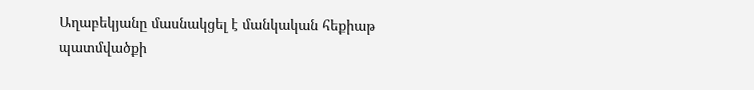Աղաբեկյանը մասնակցել է մանկական հեքիաթ պատմվածքի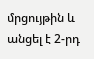մրցույթին և անցել է 2-րդ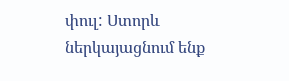փուլ: Ստորև ներկայացնում ենք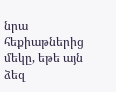նրա հեքիաթներից մեկը, եթե այն ձեզ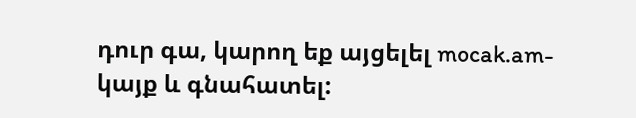դուր գա, կարող եք այցելել mocak.am- կայք և գնահատել: